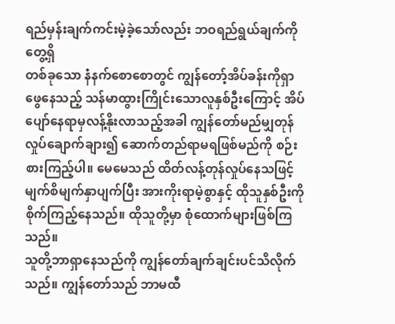ရည်မှန်းချက်ကင်းမဲ့ခဲ့သော်လည်း ဘဝရည်ရွယ်ချက်ကိုတွေ့ရှိ
တစ်ခုသော နံနက်စောစောတွင် ကျွန်တော့်အိပ်ခန်းကိုရှာဖွေနေသည့် သန်မာထွားကြိုင်းသောလူနှစ်ဦးကြောင့် အိပ်ပျော်နေရာမှလန့်နိုးလာသည့်အခါ ကျွန်တော်မည်မျှတုန်လှုပ်ချောက်ချား၍ ဆောက်တည်ရာမရဖြစ်မည်ကို စဉ်းစားကြည့်ပါ။ မေမေသည် ထိတ်လန့်တုန်လှုပ်နေသဖြင့် မျက်စိမျက်နှာပျက်ပြီး အားကိုးရာမဲ့စွာနှင့် ထိုသူနှစ်ဦးကို စိုက်ကြည့်နေသည်။ ထိုသူတို့မှာ စုံထောက်များဖြစ်ကြသည်။
သူတို့ဘာရှာနေသည်ကို ကျွန်တော်ချက်ချင်းပင်သိလိုက်သည်။ ကျွန်တော်သည် ဘာမထီ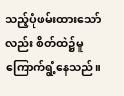သည့်ပုံဖမ်းထားသော်လည်း စိတ်ထဲ၌မူကြောက်ရွံ့နေသည်။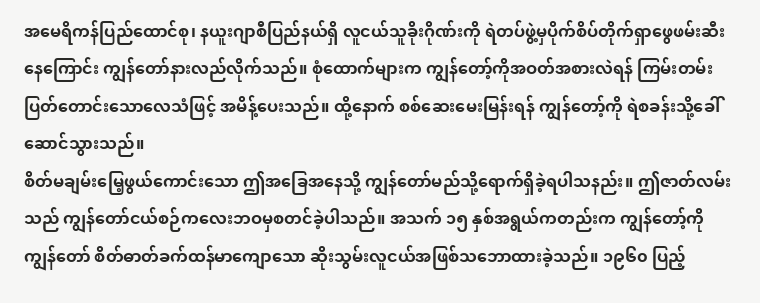အမေရိကန်ပြည်ထောင်စု၊ နယူးဂျာစီပြည်နယ်ရှိ လူငယ်သူခိုးဂိုဏ်းကို ရဲတပ်ဖွဲ့မှပိုက်စိပ်တိုက်ရှာဖွေဖမ်းဆီးနေကြောင်း ကျွန်တော်နားလည်လိုက်သည်။ စုံထောက်များက ကျွန်တော့်ကိုအဝတ်အစားလဲရန် ကြမ်းတမ်းပြတ်တောင်းသောလေသံဖြင့် အမိန့်ပေးသည်။ ထို့နောက် စစ်ဆေးမေးမြန်းရန် ကျွန်တော့်ကို ရဲစခန်းသို့ခေါ်ဆောင်သွားသည်။
စိတ်မချမ်းမြေ့ဖွယ်ကောင်းသော ဤအခြေအနေသို့ ကျွန်တော်မည်သို့ရောက်ရှိခဲ့ရပါသနည်း။ ဤဇာတ်လမ်းသည် ကျွန်တော်ငယ်စဉ်ကလေးဘဝမှစတင်ခဲ့ပါသည်။ အသက် ၁၅ နှစ်အရွယ်ကတည်းက ကျွန်တော့်ကိုကျွန်တော် စိတ်ဓာတ်ခက်ထန်မာကျောသော ဆိုးသွမ်းလူငယ်အဖြစ်သဘောထားခဲ့သည်။ ၁၉၆၀ ပြည့်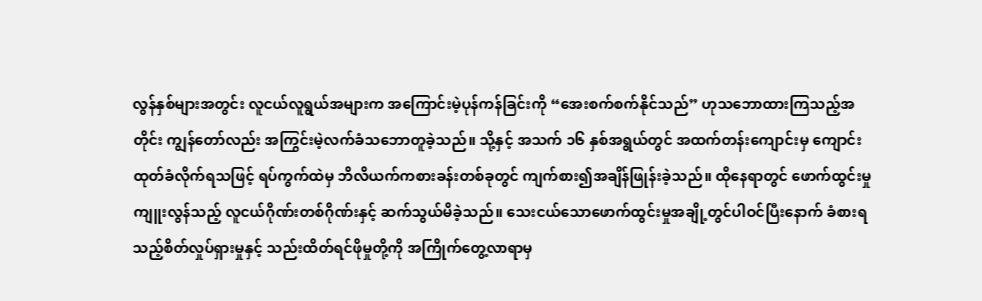လွန်နှစ်များအတွင်း လူငယ်လူရွယ်အများက အကြောင်းမဲ့ပုန်ကန်ခြင်းကို “အေးစက်စက်နိုင်သည်” ဟုသဘောထားကြသည့်အတိုင်း ကျွန်တော်လည်း အကြွင်းမဲ့လက်ခံသဘောတူခဲ့သည်။ သို့နှင့် အသက် ၁၆ နှစ်အရွယ်တွင် အထက်တန်းကျောင်းမှ ကျောင်းထုတ်ခံလိုက်ရသဖြင့် ရပ်ကွက်ထဲမှ ဘိလိယက်ကစားခန်းတစ်ခုတွင် ကျက်စား၍အချိန်ဖြုန်းခဲ့သည်။ ထိုနေရာတွင် ဖောက်ထွင်းမှုကျူးလွန်သည့် လူငယ်ဂိုဏ်းတစ်ဂိုဏ်းနှင့် ဆက်သွယ်မိခဲ့သည်။ သေးငယ်သောဖောက်ထွင်းမှုအချို့တွင်ပါဝင်ပြီးနောက် ခံစားရသည့်စိတ်လှုပ်ရှားမှုနှင့် သည်းထိတ်ရင်ဖိုမှုတို့ကို အကြိုက်တွေ့လာရာမှ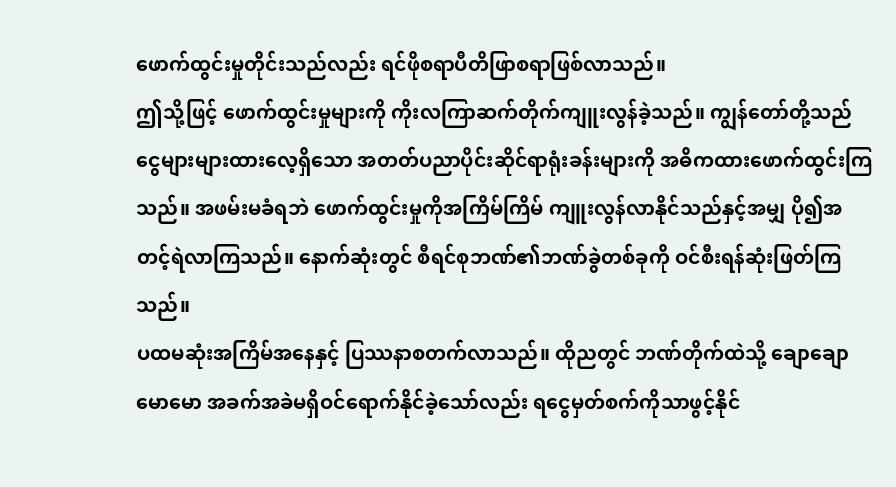ဖောက်ထွင်းမှုတိုင်းသည်လည်း ရင်ဖိုစရာပီတိဖြာစရာဖြစ်လာသည်။
ဤသို့ဖြင့် ဖောက်ထွင်းမှုများကို ကိုးလကြာဆက်တိုက်ကျူးလွန်ခဲ့သည်။ ကျွန်တော်တို့သည် ငွေများများထားလေ့ရှိသော အတတ်ပညာပိုင်းဆိုင်ရာရုံးခန်းများကို အဓိကထားဖောက်ထွင်းကြသည်။ အဖမ်းမခံရဘဲ ဖောက်ထွင်းမှုကိုအကြိမ်ကြိမ် ကျူးလွန်လာနိုင်သည်နှင့်အမျှ ပို၍အတင့်ရဲလာကြသည်။ နောက်ဆုံးတွင် စီရင်စုဘဏ်၏ဘဏ်ခွဲတစ်ခုကို ဝင်စီးရန်ဆုံးဖြတ်ကြသည်။
ပထမဆုံးအကြိမ်အနေနှင့် ပြဿနာစတက်လာသည်။ ထိုညတွင် ဘဏ်တိုက်ထဲသို့ ချောချောမောမော အခက်အခဲမရှိဝင်ရောက်နိုင်ခဲ့သော်လည်း ရငွေမှတ်စက်ကိုသာဖွင့်နိုင်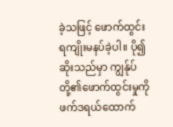ခဲ့သဖြင့် ဖောက်ထွင်းရကျိုးမနပ်ခဲ့ပါ။ ပို၍ဆိုးသည်မှာ ကျွန်ုပ်တို့၏ဖောက်ထွင်းမှုကို ဖက်ဒရယ်ထောက်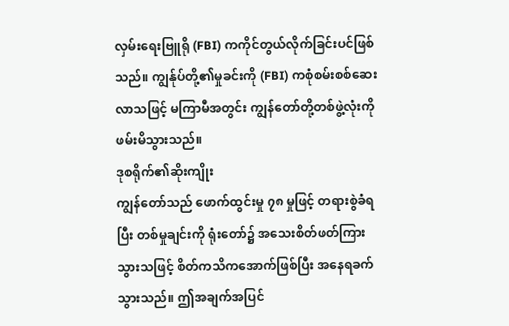လှမ်းရေးဗြူရို (FBI) ကကိုင်တွယ်လိုက်ခြင်းပင်ဖြစ်သည်။ ကျွန်ုပ်တို့၏မှုခင်းကို (FBI) ကစုံစမ်းစစ်ဆေးလာသဖြင့် မကြာမီအတွင်း ကျွန်တော်တို့တစ်ဖွဲ့လုံးကို ဖမ်းမိသွားသည်။
ဒုစရိုက်၏ဆိုးကျိုး
ကျွန်တော်သည် ဖောက်ထွင်းမှု ၇၈ မှုဖြင့် တရားစွဲခံရပြီး တစ်မှုချင်းကို ရုံးတော်၌ အသေးစိတ်ဖတ်ကြားသွားသဖြင့် စိတ်ကသိကအောက်ဖြစ်ပြီး အနေရခက်သွားသည်။ ဤအချက်အပြင်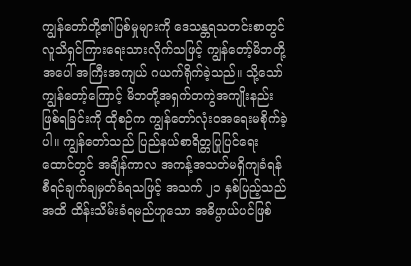ကျွန်တော်တို့၏ပြစ်မှုများကို ဒေသန္တရသတင်းစာတွင် လူသိရှင်ကြားရေးသားလိုက်သဖြင့် ကျွန်တော့်မိဘတို့အပေါ် အကြီးအကျယ် ဂယက်ရိုက်ခဲ့သည်။ သို့သော် ကျွန်တော့်ကြောင့် မိဘတို့အရှက်တကွဲအကျိုးနည်းဖြစ်ရခြင်းကို ထိုစဉ်က ကျွန်တော်လုံးဝအရေးမစိုက်ခဲ့ပါ။ ကျွန်တော်သည် ပြည်နယ်စာရိတ္တပြုပြင်ရေးထောင်တွင် အချိန်ကာလ အကန့်အသတ်မရှိကျခံရန် စီရင်ချက်ချမှတ်ခံရသဖြင့် အသက် ၂၁ နှစ်ပြည့်သည်အထိ ထိန်းသိမ်းခံရမည်ဟူသော အဓိပ္ပာယ်ပင်ဖြစ်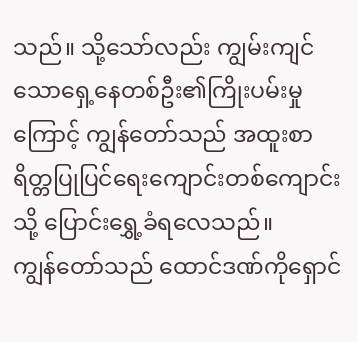သည်။ သို့သော်လည်း ကျွမ်းကျင်သောရှေ့နေတစ်ဦး၏ကြိုးပမ်းမှုကြောင့် ကျွန်တော်သည် အထူးစာရိတ္တပြုပြင်ရေးကျောင်းတစ်ကျောင်းသို့ ပြောင်းရွှေ့ခံရလေသည်။
ကျွန်တော်သည် ထောင်ဒဏ်ကိုရှောင်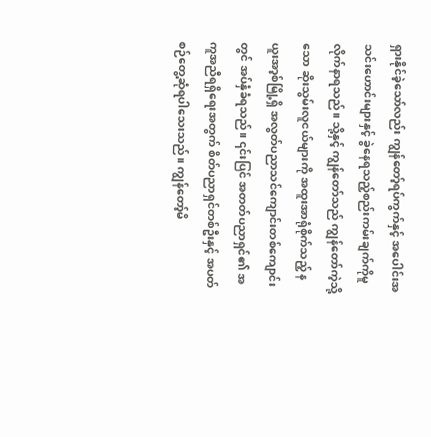ရှားနိုင်ခဲ့သော်လည်း ကျွန်တော့်ရပ်ကွက်နှင့် အပေါင်းအသင်းဟောင်းများနှင့် ခွဲနေရသည့်စည်းကမ်းချက်ကိုမူ လိုက်နာရသည်။ သို့နှင့် ကျွန်တော်သည် ကျွန်တော်ကဲ့သို့သော ဆိုးသွမ်းလူငယ်များကို အထူးအာရုံစိုက်သည့် နယူးအာ့စ်မြို့ရှိ အလွတ်ပညာသင်ကျောင်းတစ်ကျောင်းတွင် အပ်နှံခံရသည်။ ၎င်းပြင် အတတ်ပညာရှင်၏ အကူအညီရရှိရေးအတွက် စိတ်ပညာရှင်တစ်ဦးနှင့် အပတ်စဉ်တွေ့ဆုံရပါသေးသည်။ ကျွန်တော့်မိ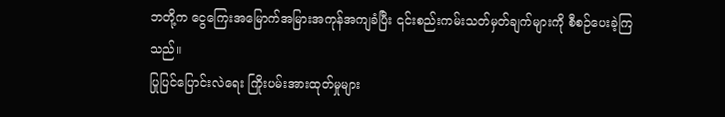ဘတို့က ငွေကြေးအမြောက်အမြားအကုန်အကျခံပြီး ၎င်းစည်းကမ်းသတ်မှတ်ချက်များကို စီစဉ်ပေးခဲ့ကြသည်။
ပြုပြင်ပြောင်းလဲရေး ကြိုးပမ်းအားထုတ်မှုများ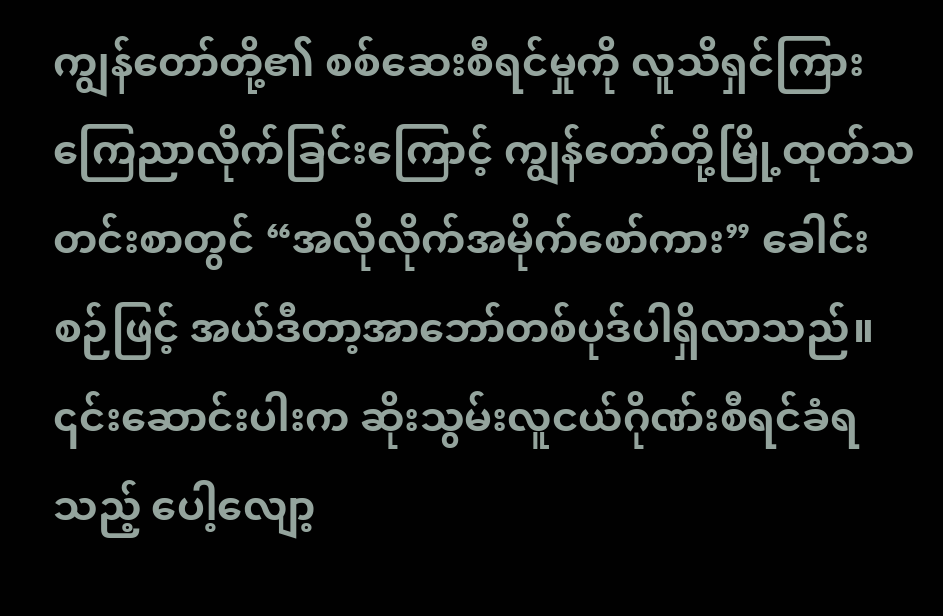ကျွန်တော်တို့၏ စစ်ဆေးစီရင်မှုကို လူသိရှင်ကြားကြေညာလိုက်ခြင်းကြောင့် ကျွန်တော်တို့မြို့ထုတ်သတင်းစာတွင် “အလိုလိုက်အမိုက်စော်ကား” ခေါင်းစဉ်ဖြင့် အယ်ဒီတာ့အာဘော်တစ်ပုဒ်ပါရှိလာသည်။ ၎င်းဆောင်းပါးက ဆိုးသွမ်းလူငယ်ဂိုဏ်းစီရင်ခံရသည့် ပေါ့လျော့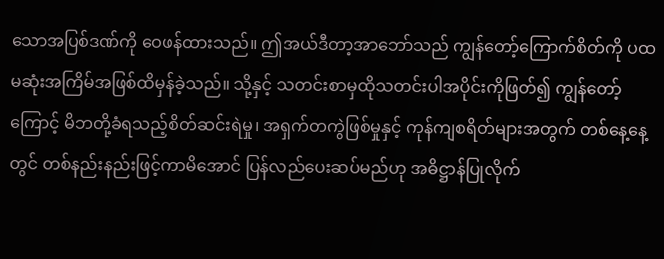သောအပြစ်ဒဏ်ကို ဝေဖန်ထားသည်။ ဤအယ်ဒီတာ့အာဘော်သည် ကျွန်တော့်ကြောက်စိတ်ကို ပထမဆုံးအကြိမ်အဖြစ်ထိမှန်ခဲ့သည်။ သို့နှင့် သတင်းစာမှထိုသတင်းပါအပိုင်းကိုဖြတ်၍ ကျွန်တော့်ကြောင့် မိဘတို့ခံရသည့်စိတ်ဆင်းရဲမှု၊ အရှက်တကွဲဖြစ်မှုနှင့် ကုန်ကျစရိတ်များအတွက် တစ်နေ့နေ့တွင် တစ်နည်းနည်းဖြင့်ကာမိအောင် ပြန်လည်ပေးဆပ်မည်ဟု အဓိဋ္ဌာန်ပြုလိုက်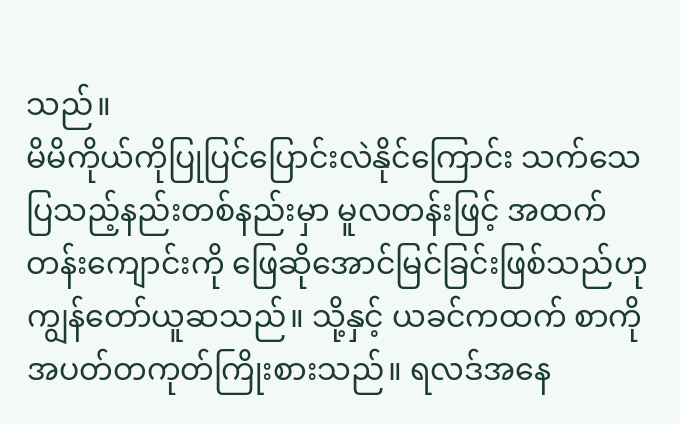သည်။
မိမိကိုယ်ကိုပြုပြင်ပြောင်းလဲနိုင်ကြောင်း သက်သေပြသည့်နည်းတစ်နည်းမှာ မူလတန်းဖြင့် အထက်တန်းကျောင်းကို ဖြေဆိုအောင်မြင်ခြင်းဖြစ်သည်ဟု ကျွန်တော်ယူဆသည်။ သို့နှင့် ယခင်ကထက် စာကိုအပတ်တကုတ်ကြိုးစားသည်။ ရလဒ်အနေ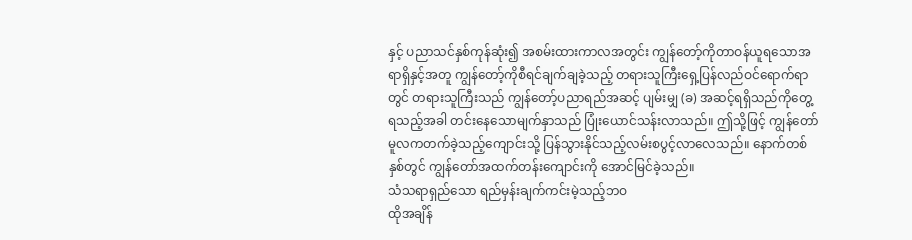နှင့် ပညာသင်နှစ်ကုန်ဆုံး၍ အစမ်းထားကာလအတွင်း ကျွန်တော့်ကိုတာဝန်ယူရသောအရာရှိနှင့်အတူ ကျွန်တော့်ကိုစီရင်ချက်ချခဲ့သည့် တရားသူကြီးရှေ့ပြန်လည်ဝင်ရောက်ရာတွင် တရားသူကြီးသည် ကျွန်တော့်ပညာရည်အဆင့် ပျမ်းမျှ (ခ) အဆင့်ရရှိသည်ကိုတွေ့ရသည့်အခါ တင်းနေသောမျက်နှာသည် ပြုံးယောင်သန်းလာသည်။ ဤသို့ဖြင့် ကျွန်တော် မူလကတက်ခဲ့သည့်ကျောင်းသို့ ပြန်သွားနိုင်သည့်လမ်းစပွင့်လာလေသည်။ နောက်တစ်နှစ်တွင် ကျွန်တော်အထက်တန်းကျောင်းကို အောင်မြင်ခဲ့သည်။
သံသရာရှည်သော ရည်မှန်းချက်ကင်းမဲ့သည့်ဘဝ
ထိုအချိန်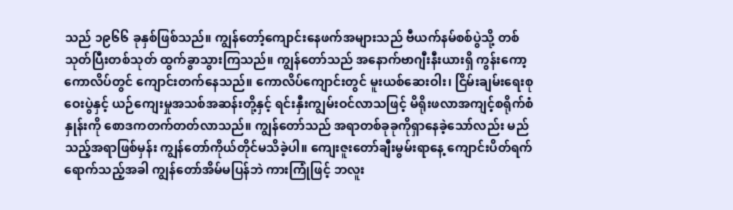သည် ၁၉၆၆ ခုနှစ်ဖြစ်သည်။ ကျွန်တော့်ကျောင်းနေဖက်အများသည် ဗီယက်နမ်စစ်ပွဲသို့ တစ်သုတ်ပြီးတစ်သုတ် ထွက်ခွာသွားကြသည်။ ကျွန်တော်သည် အနောက်ဗာဂျီးနီးယားရှိ ကွန်းကော့ကောလိပ်တွင် ကျောင်းတက်နေသည်။ ကောလိပ်ကျောင်းတွင် မူးယစ်ဆေးဝါး၊ ငြိမ်းချမ်းရေးစုဝေးပွဲနှင့် ယဉ်ကျေးမှုအသစ်အဆန်းတို့နှင့် ရင်းနှီးကျွမ်းဝင်လာသဖြင့် မိရိုးဖလာအကျင့်စရိုက်စံနှုန်းကို စောဒကတက်တတ်လာသည်။ ကျွန်တော်သည် အရာတစ်ခုခုကိုရှာနေခဲ့သော်လည်း မည်သည့်အရာဖြစ်မှန်း ကျွန်တော်ကိုယ်တိုင်မသိခဲ့ပါ။ ကျေးဇူးတော်ချီးမွမ်းရာနေ့ ကျောင်းပိတ်ရက်ရောက်သည့်အခါ ကျွန်တော်အိမ်မပြန်ဘဲ ကားကြုံဖြင့် ဘလူး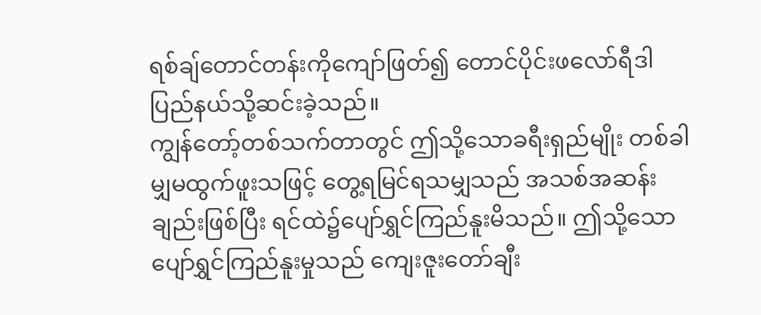ရစ်ချ်တောင်တန်းကိုကျော်ဖြတ်၍ တောင်ပိုင်းဖလော်ရီဒါပြည်နယ်သို့ဆင်းခဲ့သည်။
ကျွန်တော့်တစ်သက်တာတွင် ဤသို့သောခရီးရှည်မျိုး တစ်ခါမျှမထွက်ဖူးသဖြင့် တွေ့ရမြင်ရသမျှသည် အသစ်အဆန်းချည်းဖြစ်ပြီး ရင်ထဲ၌ပျော်ရွှင်ကြည်နူးမိသည်။ ဤသို့သောပျော်ရွှင်ကြည်နူးမှုသည် ကျေးဇူးတော်ချီး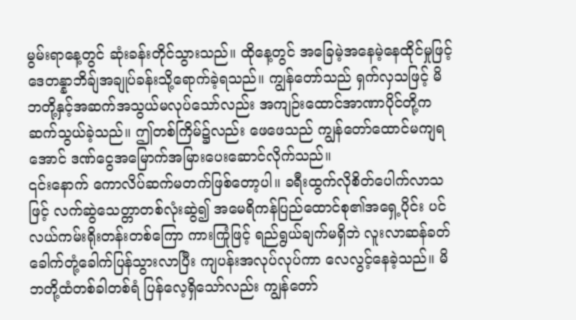မွမ်းရာနေ့တွင် ဆုံးခန်းတိုင်သွားသည်။ ထိုနေ့တွင် အခြေမဲ့အနေမဲ့နေထိုင်မှုဖြင့် ဒေတန္နာဘိချ်အချုပ်ခန်းသို့ရောက်ခဲ့ရသည်။ ကျွန်တော်သည် ရှက်လှသဖြင့် မိဘတို့နှင့်အဆက်အသွယ်မလုပ်သော်လည်း အကျဉ်းထောင်အာဏာပိုင်တို့က ဆက်သွယ်ခဲ့သည်။ ဤတစ်ကြိမ်၌လည်း ဖေဖေသည် ကျွန်တော်ထောင်မကျရအောင် ဒဏ်ငွေအမြောက်အမြားပေးဆောင်လိုက်သည်။
၎င်းနောက် ကောလိပ်ဆက်မတက်ဖြစ်တော့ပါ။ ခရီးထွက်လိုစိတ်ပေါက်လာသဖြင့် လက်ဆွဲသေတ္တာတစ်လုံးဆွဲ၍ အမေရိကန်ပြည်ထောင်စု၏အရှေ့ပိုင်း ပင်လယ်ကမ်းရိုးတန်းတစ်ကြော ကားကြုံဖြင့် ရည်ရွယ်ချက်မရှိဘဲ လူးလာဆန်ခတ်ခေါက်တုံ့ခေါက်ပြန်သွားလာပြီး ကျပန်းအလုပ်လုပ်ကာ လေလွင့်နေခဲ့သည်။ မိဘတို့ထံတစ်ခါတစ်ရံ ပြန်လေ့ရှိသော်လည်း ကျွန်တော်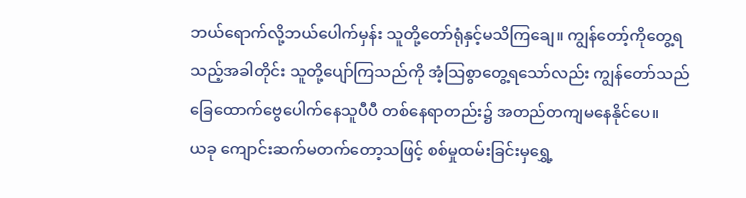ဘယ်ရောက်လို့ဘယ်ပေါက်မှန်း သူတို့တော်ရုံနှင့်မသိကြချေ။ ကျွန်တော့်ကိုတွေ့ရသည့်အခါတိုင်း သူတို့ပျော်ကြသည်ကို အံ့သြစွာတွေ့ရသော်လည်း ကျွန်တော်သည် ခြေထောက်ဗွေပေါက်နေသူပီပီ တစ်နေရာတည်း၌ အတည်တကျမနေနိုင်ပေ။
ယခု ကျောင်းဆက်မတက်တော့သဖြင့် စစ်မှုထမ်းခြင်းမှရွှေ့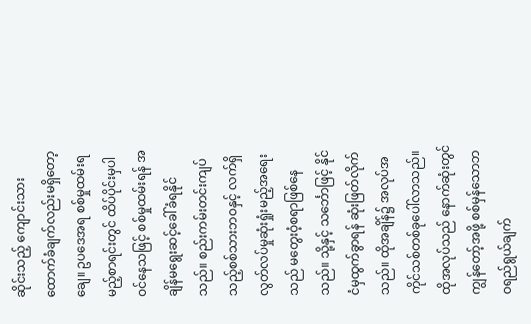ဆိုင်းသည့် ကျောင်းသားထောက်ခံချက်လည်းမရှိတော့ချေ။ ဥပဒေအရ စစ်မှုထမ်းရမည့်စာရင်းတွင် ထိပ်ပိုင်းမှပါဝင်နေသဖြင့် စစ်မှုထမ်းရန် အချိန်မရွေးဆင့်ခေါ်ခံရနိုင်သည်။ စည်းကမ်းတင်းကျပ်သည့်စစ်သားဘဝနှင့် လက်ရှိလွတ်လပ်မှုဆုံးရှုံးမည့်အရေးသည် မတွေးဝံ့စရာဖြစ်နေသည်။ သို့နှင့် သင်္ဘောဖြင့် နိုင်ငံမှထွက်ခွာရန် ဆုံးဖြတ်လိုက်သည်။ ထိုအချိန်၌ အလုပ်အကိုင်သစ်တစ်ခုပေါ်လာသည်။ ထိုအလုပ်သည် နောက်ဆုံးတွင် ကျွန်တော့်အဖို့ စစ်မှန်သောဘဝရည်ရွယ်ချက်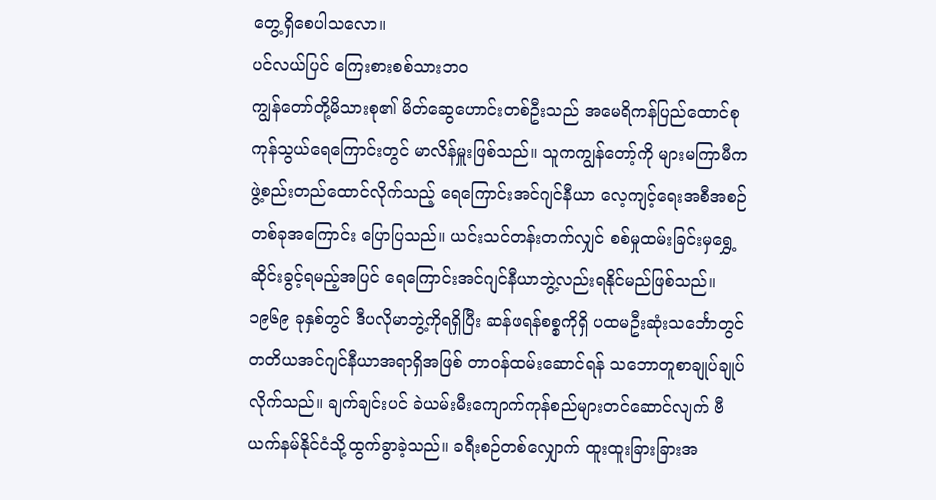တွေ့ရှိစေပါသလော။
ပင်လယ်ပြင် ကြေးစားစစ်သားဘဝ
ကျွန်တော်တို့မိသားစု၏ မိတ်ဆွေဟောင်းတစ်ဦးသည် အမေရိကန်ပြည်ထောင်စု ကုန်သွယ်ရေကြောင်းတွင် မာလိန်မှူးဖြစ်သည်။ သူကကျွန်တော့်ကို များမကြာမီကဖွဲ့စည်းတည်ထောင်လိုက်သည့် ရေကြောင်းအင်ဂျင်နီယာ လေ့ကျင့်ရေးအစီအစဉ်တစ်ခုအကြောင်း ပြောပြသည်။ ယင်းသင်တန်းတက်လျှင် စစ်မှုထမ်းခြင်းမှရွှေ့ဆိုင်းခွင့်ရမည့်အပြင် ရေကြောင်းအင်ဂျင်နီယာဘွဲ့လည်းရနိုင်မည်ဖြစ်သည်။ ၁၉၆၉ ခုနှစ်တွင် ဒီပလိုမာဘွဲ့ကိုရရှိပြီး ဆန်ဖရန်စစ္စကိုရှိ ပထမဦးဆုံးသင်္ဘောတွင် တတိယအင်ဂျင်နီယာအရာရှိအဖြစ် တာဝန်ထမ်းဆောင်ရန် သဘောတူစာချုပ်ချုပ်လိုက်သည်။ ချက်ချင်းပင် ခဲယမ်းမီးကျောက်ကုန်စည်များတင်ဆောင်လျက် ဗီယက်နမ်နိုင်ငံသို့ထွက်ခွာခဲ့သည်။ ခရီးစဉ်တစ်လျှောက် ထူးထူးခြားခြားအ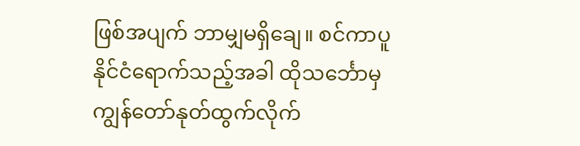ဖြစ်အပျက် ဘာမျှမရှိချေ။ စင်ကာပူနိုင်ငံရောက်သည့်အခါ ထိုသင်္ဘောမှ ကျွန်တော်နုတ်ထွက်လိုက်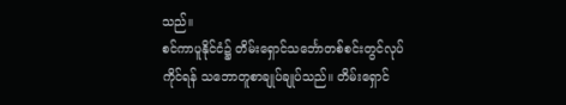သည်။
စင်ကာပူနိုင်ငံ၌ တိမ်းရှောင်သင်္ဘောတစ်စင်းတွင်လုပ်ကိုင်ရန် သဘောတူစာချုပ်ချုပ်သည်။ တိမ်းရှောင်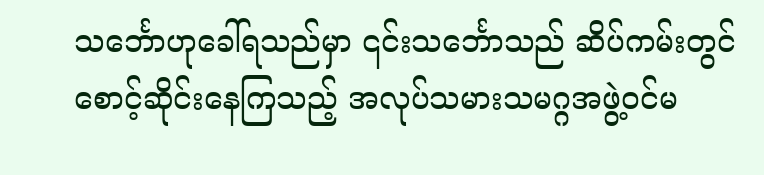သင်္ဘောဟုခေါ်ရသည်မှာ ၎င်းသင်္ဘောသည် ဆိပ်ကမ်းတွင်စောင့်ဆိုင်းနေကြသည့် အလုပ်သမားသမဂ္ဂအဖွဲ့ဝင်မ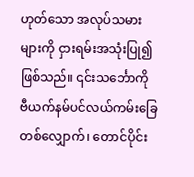ဟုတ်သော အလုပ်သမားများကို ငှားရမ်းအသုံးပြု၍ဖြစ်သည်။ ၎င်းသင်္ဘောကို ဗီယက်နမ်ပင်လယ်ကမ်းခြေတစ်လျှောက်၊ တောင်ပိုင်း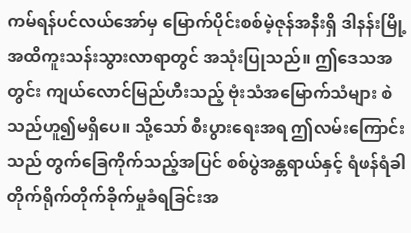ကမ်ရန်ပင်လယ်အော်မှ မြောက်ပိုင်းစစ်မဲ့ဇုန်အနီးရှိ ဒါနန်းမြို့အထိကူးသန်းသွားလာရာတွင် အသုံးပြုသည်။ ဤဒေသအတွင်း ကျယ်လောင်မြည်ဟီးသည့် ဗုံးသံအမြောက်သံများ စဲသည်ဟူ၍မရှိပေ။ သို့သော် စီးပွားရေးအရ ဤလမ်းကြောင်းသည် တွက်ခြေကိုက်သည့်အပြင် စစ်ပွဲအန္တရာယ်နှင့် ရံဖန်ရံခါ တိုက်ရိုက်တိုက်ခိုက်မှုခံရခြင်းအ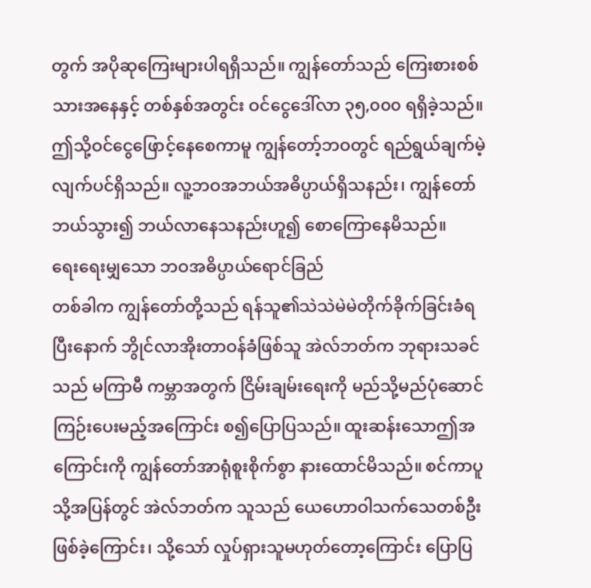တွက် အပိုဆုကြေးများပါရရှိသည်။ ကျွန်တော်သည် ကြေးစားစစ်သားအနေနှင့် တစ်နှစ်အတွင်း ဝင်ငွေဒေါ်လာ ၃၅,၀၀၀ ရရှိခဲ့သည်။ ဤသို့ဝင်ငွေဖြောင့်နေစေကာမူ ကျွန်တော့်ဘဝတွင် ရည်ရွယ်ချက်မဲ့လျက်ပင်ရှိသည်။ လူ့ဘဝအဘယ်အဓိပ္ပာယ်ရှိသနည်း၊ ကျွန်တော်ဘယ်သွား၍ ဘယ်လာနေသနည်းဟူ၍ စောကြောနေမိသည်။
ရေးရေးမျှသော ဘဝအဓိပ္ပာယ်ရောင်ခြည်
တစ်ခါက ကျွန်တော်တို့သည် ရန်သူ၏သဲသဲမဲမဲတိုက်ခိုက်ခြင်းခံရပြီးနောက် ဘွိုင်လာအိုးတာဝန်ခံဖြစ်သူ အဲလ်ဘတ်က ဘုရားသခင်သည် မကြာမီ ကမ္ဘာအတွက် ငြိမ်းချမ်းရေးကို မည်သို့မည်ပုံဆောင်ကြဉ်းပေးမည့်အကြောင်း စ၍ပြောပြသည်။ ထူးဆန်းသောဤအကြောင်းကို ကျွန်တော်အာရုံစူးစိုက်စွာ နားထောင်မိသည်။ စင်ကာပူသို့အပြန်တွင် အဲလ်ဘတ်က သူသည် ယေဟောဝါသက်သေတစ်ဦးဖြစ်ခဲ့ကြောင်း၊ သို့သော် လှုပ်ရှားသူမဟုတ်တော့ကြောင်း ပြောပြ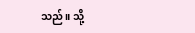သည်။ သို့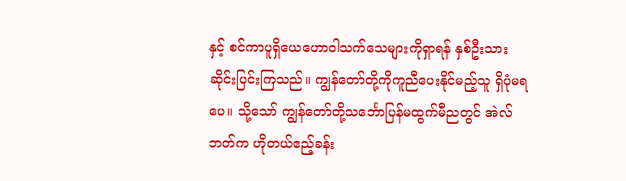နှင့် စင်ကာပူရှိယေဟောဝါသက်သေများကိုရှာရန် နှစ်ဦးသားဆိုင်းပြင်းကြသည်။ ကျွန်တော်တို့ကိုကူညီပေးနိုင်မည့်သူ ရှိပုံမရပေ။ သို့သော် ကျွန်တော်တို့သင်္ဘောပြန်မထွက်မီညတွင် အဲလ်ဘတ်က ဟိုတယ်ဧည့်ခန်း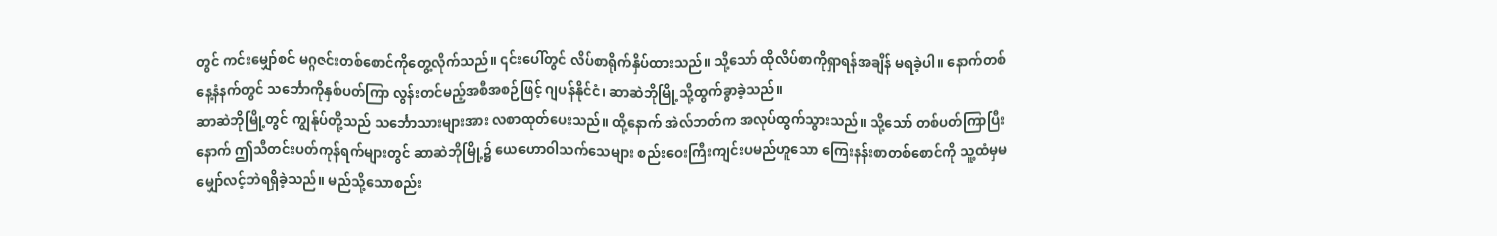တွင် ကင်းမျှော်စင် မဂ္ဂဇင်းတစ်စောင်ကိုတွေ့လိုက်သည်။ ၎င်းပေါ်တွင် လိပ်စာရိုက်နှိပ်ထားသည်။ သို့သော် ထိုလိပ်စာကိုရှာရန်အချိန် မရခဲ့ပါ။ နောက်တစ်နေ့နံနက်တွင် သင်္ဘောကိုနှစ်ပတ်ကြာ လွန်းတင်မည့်အစီအစဉ်ဖြင့် ဂျပန်နိုင်ငံ၊ ဆာဆဲဘိုမြို့သို့ထွက်ခွာခဲ့သည်။
ဆာဆဲဘိုမြို့တွင် ကျွန်ုပ်တို့သည် သင်္ဘောသားများအား လစာထုတ်ပေးသည်။ ထို့နောက် အဲလ်ဘတ်က အလုပ်ထွက်သွားသည်။ သို့သော် တစ်ပတ်ကြာပြီးနောက် ဤသီတင်းပတ်ကုန်ရက်များတွင် ဆာဆဲဘိုမြို့၌ ယေဟောဝါသက်သေများ စည်းဝေးကြီးကျင်းပမည်ဟူသော ကြေးနန်းစာတစ်စောင်ကို သူ့ထံမှမမျှော်လင့်ဘဲရရှိခဲ့သည်။ မည်သို့သောစည်း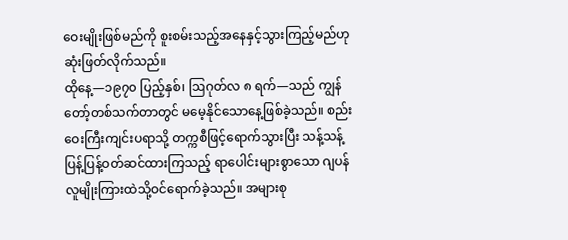ဝေးမျိုးဖြစ်မည်ကို စူးစမ်းသည့်အနေနှင့်သွားကြည့်မည်ဟု ဆုံးဖြတ်လိုက်သည်။
ထိုနေ့—၁၉၇၀ ပြည့်နှစ်၊ ဩဂုတ်လ ၈ ရက်—သည် ကျွန်တော့်တစ်သက်တာတွင် မမေ့နိုင်သောနေ့ဖြစ်ခဲ့သည်။ စည်းဝေးကြီးကျင်းပရာသို့ တက္ကစီဖြင့်ရောက်သွားပြီး သန့်သန့်ပြန့်ပြန့်ဝတ်ဆင်ထားကြသည့် ရာပေါင်းများစွာသော ဂျပန်လူမျိုးကြားထဲသို့ဝင်ရောက်ခဲ့သည်။ အများစု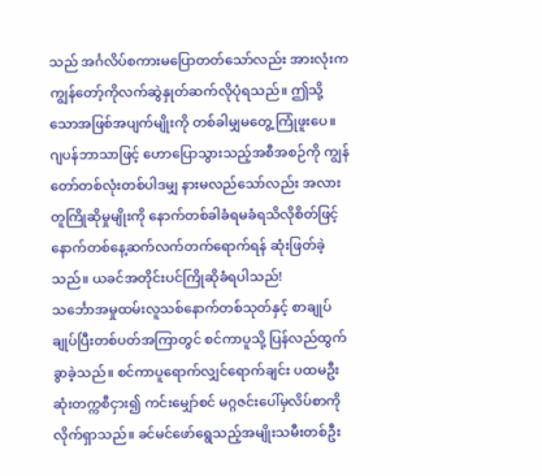သည် အင်္ဂလိပ်စကားမပြောတတ်သော်လည်း အားလုံးက ကျွန်တော့်ကိုလက်ဆွဲနှုတ်ဆက်လိုပုံရသည်။ ဤသို့သောအဖြစ်အပျက်မျိုးကို တစ်ခါမျှမတွေ့ ကြုံဖူးပေ။ ဂျပန်ဘာသာဖြင့် ဟောပြောသွားသည့်အစီအစဉ်ကို ကျွန်တော်တစ်လုံးတစ်ပါဒမျှ နားမလည်သော်လည်း အလားတူကြိုဆိုမှုမျိုးကို နောက်တစ်ခါခံရမခံရသိလိုစိတ်ဖြင့် နောက်တစ်နေ့ဆက်လက်တက်ရောက်ရန် ဆုံးဖြတ်ခဲ့သည်။ ယခင်အတိုင်းပင်ကြိုဆိုခံရပါသည်!
သင်္ဘောအမှုထမ်းလူသစ်နောက်တစ်သုတ်နှင့် စာချုပ်ချုပ်ပြီးတစ်ပတ်အကြာတွင် စင်ကာပူသို့ ပြန်လည်ထွက်ခွာခဲ့သည်။ စင်ကာပူရောက်လျှင်ရောက်ချင်း ပထမဦးဆုံးတက္ကစီငှား၍ ကင်းမျှော်စင် မဂ္ဂဇင်းပေါ်မှလိပ်စာကို လိုက်ရှာသည်။ ခင်မင်ဖော်ရွေသည့်အမျိုးသမီးတစ်ဦး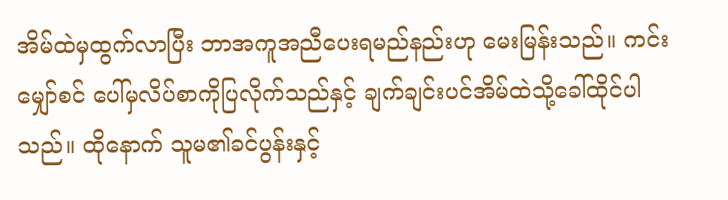အိမ်ထဲမှထွက်လာပြီး ဘာအကူအညီပေးရမည်နည်းဟု မေးမြန်းသည်။ ကင်းမျှော်စင် ပေါ်မှလိပ်စာကိုပြလိုက်သည်နှင့် ချက်ချင်းပင်အိမ်ထဲသို့ခေါ်ထိုင်ပါသည်။ ထိုနောက် သူမ၏ခင်ပွန်းနှင့်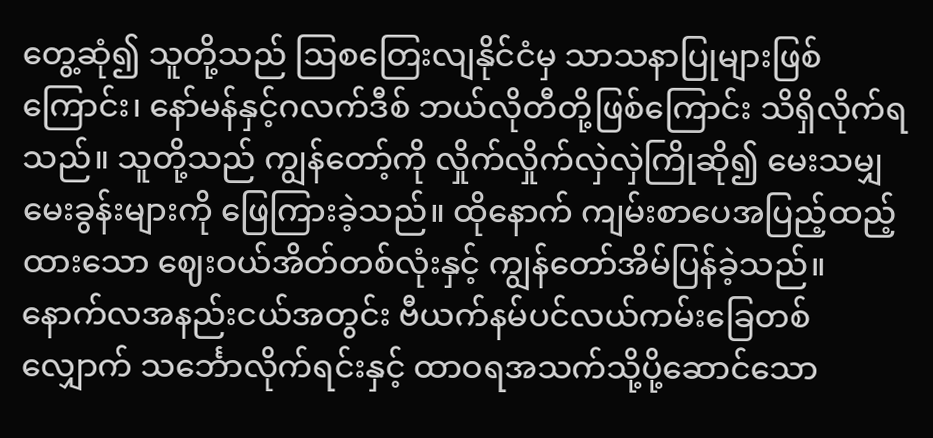တွေ့ဆုံ၍ သူတို့သည် ဩစတြေးလျနိုင်ငံမှ သာသနာပြုများဖြစ်ကြောင်း၊ နော်မန်နှင့်ဂလက်ဒီစ် ဘယ်လိုတီတို့ဖြစ်ကြောင်း သိရှိလိုက်ရသည်။ သူတို့သည် ကျွန်တော့်ကို လှိုက်လှိုက်လှဲလှဲကြိုဆို၍ မေးသမျှမေးခွန်းများကို ဖြေကြားခဲ့သည်။ ထိုနောက် ကျမ်းစာပေအပြည့်ထည့်ထားသော ဈေးဝယ်အိတ်တစ်လုံးနှင့် ကျွန်တော်အိမ်ပြန်ခဲ့သည်။ နောက်လအနည်းငယ်အတွင်း ဗီယက်နမ်ပင်လယ်ကမ်းခြေတစ်လျှောက် သင်္ဘောလိုက်ရင်းနှင့် ထာဝရအသက်သို့ပို့ဆောင်သော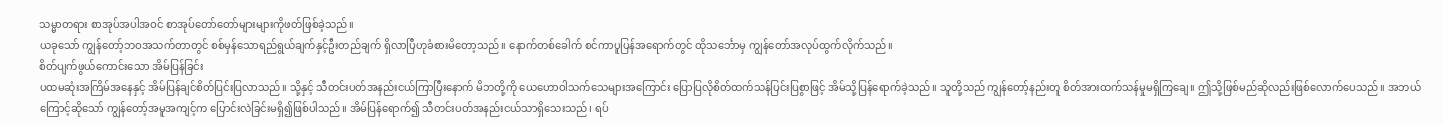သမ္မာတရား စာအုပ်အပါအဝင် စာအုပ်တော်တော်များများကိုဖတ်ဖြစ်ခဲ့သည်။
ယခုသော် ကျွန်တော့်ဘဝအသက်တာတွင် စစ်မှန်သောရည်ရွယ်ချက်နှင့်ဦးတည်ချက် ရှိလာပြီဟုခံစားမိတော့သည်။ နောက်တစ်ခေါက် စင်ကာပူပြန်အရောက်တွင် ထိုသင်္ဘောမှ ကျွန်တော်အလုပ်ထွက်လိုက်သည်။
စိတ်ပျက်ဖွယ်ကောင်းသော အိမ်ပြန်ခြင်း
ပထမဆုံးအကြိမ်အနေနှင့် အိမ်ပြန်ချင်စိတ်ပြင်းပြလာသည်။ သို့နှင့် သီတင်းပတ်အနည်းငယ်ကြာပြီးနောက် မိဘတို့ကို ယေဟောဝါသက်သေများအကြောင်း ပြောပြလိုစိတ်ထက်သန်ပြင်းပြစွာဖြင့် အိမ်သို့ပြန်ရောက်ခဲ့သည်။ သူတို့သည် ကျွန်တော့်နည်းတူ စိတ်အားထက်သန်မှုမရှိကြချေ။ ဤသို့ဖြစ်မည်ဆိုလည်းဖြစ်လောက်ပေသည်။ အဘယ်ကြောင့်ဆိုသော် ကျွန်တော့်အမူအကျင့်က ပြောင်းလဲခြင်းမရှိ၍ဖြစ်ပါသည်။ အိမ်ပြန်ရောက်၍ သီတင်းပတ်အနည်းငယ်သာရှိသေးသည်၊ ရပ်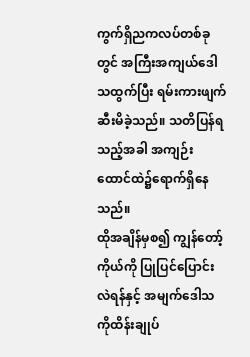ကွက်ရှိညကလပ်တစ်ခုတွင် အကြီးအကျယ်ဒေါသထွက်ပြီး ရမ်းကားဖျက်ဆီးမိခဲ့သည်။ သတိပြန်ရသည့်အခါ အကျဉ်းထောင်ထဲ၌ရောက်ရှိနေသည်။
ထိုအချိန်မှစ၍ ကျွန်တော့်ကိုယ်ကို ပြုပြင်ပြောင်းလဲရန်နှင့် အမျက်ဒေါသကိုထိန်းချုပ်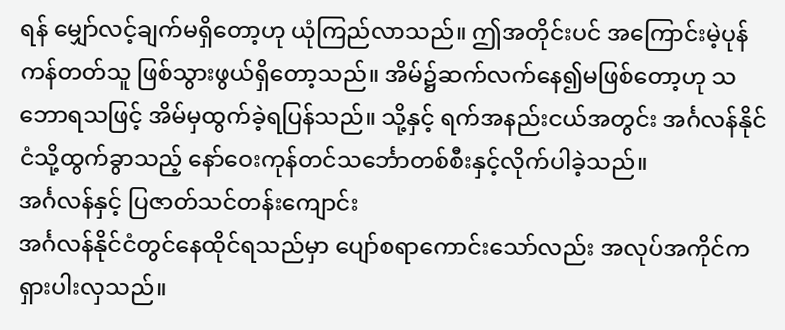ရန် မျှော်လင့်ချက်မရှိတော့ဟု ယုံကြည်လာသည်။ ဤအတိုင်းပင် အကြောင်းမဲ့ပုန်ကန်တတ်သူ ဖြစ်သွားဖွယ်ရှိတော့သည်။ အိမ်၌ဆက်လက်နေ၍မဖြစ်တော့ဟု သဘောရသဖြင့် အိမ်မှထွက်ခဲ့ရပြန်သည်။ သို့နှင့် ရက်အနည်းငယ်အတွင်း အင်္ဂလန်နိုင်ငံသို့ထွက်ခွာသည့် နော်ဝေးကုန်တင်သင်္ဘောတစ်စီးနှင့်လိုက်ပါခဲ့သည်။
အင်္ဂလန်နှင့် ပြဇာတ်သင်တန်းကျောင်း
အင်္ဂလန်နိုင်ငံတွင်နေထိုင်ရသည်မှာ ပျော်စရာကောင်းသော်လည်း အလုပ်အကိုင်ကရှားပါးလှသည်။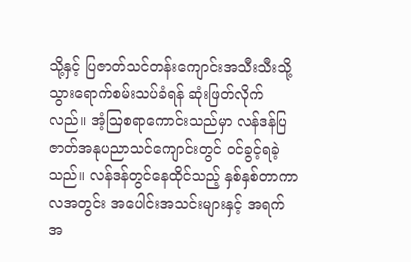သို့နှင့် ပြဇာတ်သင်တန်းကျောင်းအသီးသီးသို့ သွားရောက်စမ်းသပ်ခံရန် ဆုံးဖြတ်လိုက်လည်။ အံ့ဩစရာကောင်းသည်မှာ လန်ဒန်ပြဇာတ်အနုပညာသင်ကျောင်းတွင် ဝင်ခွင့်ရခဲ့သည်။ လန်ဒန်တွင်နေထိုင်သည့် နှစ်နှစ်တာကာလအတွင်း အပေါင်းအသင်းများနှင့် အရက်အ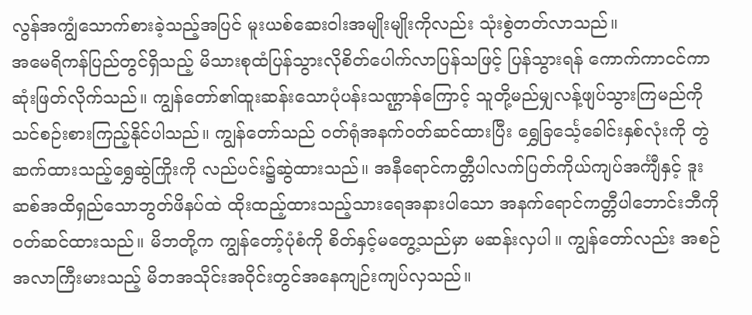လွန်အကျွံသောက်စားခဲ့သည့်အပြင် မူးယစ်ဆေးဝါးအမျိုးမျိုးကိုလည်း သုံးစွဲတတ်လာသည်။
အမေရိကန်ပြည်တွင်ရှိသည့် မိသားစုထံပြန်သွားလိုစိတ်ပေါက်လာပြန်သဖြင့် ပြန်သွားရန် ကောက်ကာငင်ကာဆုံးဖြတ်လိုက်သည်။ ကျွန်တော်၏ထူးဆန်းသောပုံပန်းသဏ္ဌာန်ကြောင့် သူတို့မည်မျှလန့်ဖျပ်သွားကြမည်ကို သင်စဉ်းစားကြည့်နိုင်ပါသည်။ ကျွန်တော်သည် ဝတ်ရုံအနက်ဝတ်ဆင်ထားပြီး ရွှေခြင်္သေ့ခေါင်းနှစ်လုံးကို တွဲဆက်ထားသည့်ရွှေဆွဲကြိုးကို လည်ပင်း၌ဆွဲထားသည်။ အနီရောင်ကတ္တီပါလက်ပြတ်ကိုယ်ကျပ်အင်္ကျီနှင့် ဒူးဆစ်အထိရှည်သောဘွတ်ဖိနပ်ထဲ ထိုးထည့်ထားသည့်သားရေအနားပါသော အနက်ရောင်ကတ္တီပါဘောင်းဘီကို ဝတ်ဆင်ထားသည်။ မိဘတို့က ကျွန်တော့်ပုံစံကို စိတ်နှင့်မတွေ့သည်မှာ မဆန်းလှပါ။ ကျွန်တော်လည်း အစဉ်အလာကြီးမားသည့် မိဘအသိုင်းအဝိုင်းတွင်အနေကျဉ်းကျပ်လှသည်။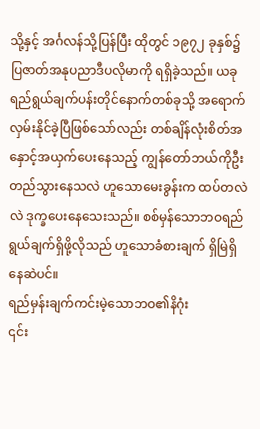သို့နှင့် အင်္ဂလန်သို့ပြန်ပြီး ထိုတွင် ၁၉၇၂ ခုနှစ်၌ ပြဇာတ်အနုပညာဒီပလိုမာကို ရရှိခဲ့သည်။ ယခု ရည်ရွယ်ချက်ပန်းတိုင်နောက်တစ်ခုသို့ အရောက်လှမ်းနိုင်ခဲ့ပြီဖြစ်သော်လည်း တစ်ချိန်လုံးစိတ်အနှောင့်အယှက်ပေးနေသည့် ကျွန်တော်ဘယ်ကိုဦးတည်သွားနေသလဲ ဟူသောမေးခွန်းက ထပ်တလဲလဲ ဒုက္ခပေးနေသေးသည်။ စစ်မှန်သောဘဝရည်ရွယ်ချက်ရှိဖို့လိုသည် ဟူသောခံစားချက် ရှိမြဲရှိနေဆဲပင်။
ရည်မှန်းချက်ကင်းမဲ့သောဘဝ၏နိဂုံး
၎င်း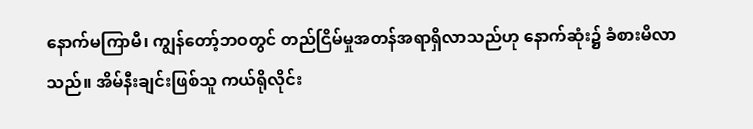နောက်မကြာမီ၊ ကျွန်တော့်ဘဝတွင် တည်ငြိမ်မှုအတန်အရာရှိလာသည်ဟု နောက်ဆုံး၌ ခံစားမိလာသည်။ အိမ်နီးချင်းဖြစ်သူ ကယ်ရိုလိုင်း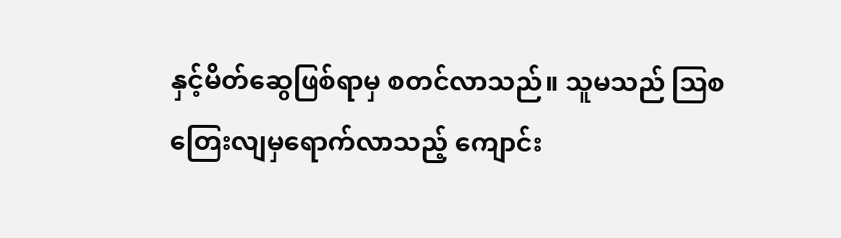နှင့်မိတ်ဆွေဖြစ်ရာမှ စတင်လာသည်။ သူမသည် ဩစတြေးလျမှရောက်လာသည့် ကျောင်း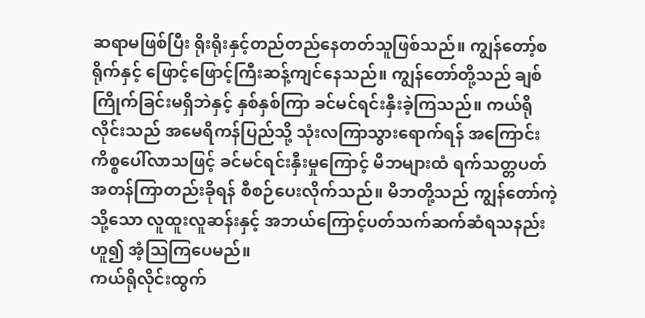ဆရာမဖြစ်ပြီး ရိုးရိုးနှင့်တည်တည်နေတတ်သူဖြစ်သည်။ ကျွန်တော့်စရိုက်နှင့် ဖြောင့်ဖြောင့်ကြီးဆန့်ကျင်နေသည်။ ကျွန်တော်တို့သည် ချစ်ကြိုက်ခြင်းမရှိဘဲနှင့် နှစ်နှစ်ကြာ ခင်မင်ရင်းနှီးခဲ့ကြသည်။ ကယ်ရိုလိုင်းသည် အမေရိကန်ပြည်သို့ သုံးလကြာသွားရောက်ရန် အကြောင်းကိစ္စပေါ်လာသဖြင့် ခင်မင်ရင်းနှီးမှုကြောင့် မိဘများထံ ရက်သတ္တပတ်အတန်ကြာတည်းခိုရန် စီစဉ်ပေးလိုက်သည်။ မိဘတို့သည် ကျွန်တော်ကဲ့သို့သော လူထူးလူဆန်းနှင့် အဘယ်ကြောင့်ပတ်သက်ဆက်ဆံရသနည်းဟူ၍ အံ့သြကြပေမည်။
ကယ်ရိုလိုင်းထွက်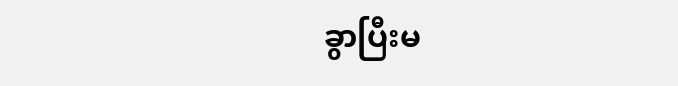ခွာပြီးမ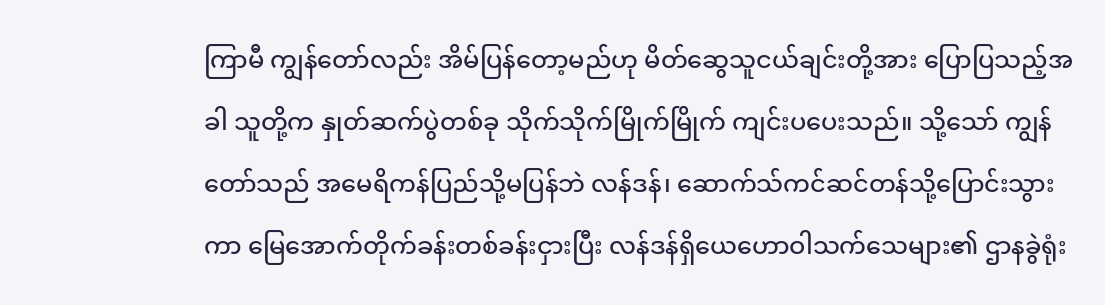ကြာမီ ကျွန်တော်လည်း အိမ်ပြန်တော့မည်ဟု မိတ်ဆွေသူငယ်ချင်းတို့အား ပြောပြသည့်အခါ သူတို့က နှုတ်ဆက်ပွဲတစ်ခု သိုက်သိုက်မြိုက်မြိုက် ကျင်းပပေးသည်။ သို့သော် ကျွန်တော်သည် အမေရိကန်ပြည်သို့မပြန်ဘဲ လန်ဒန်၊ ဆောက်သ်ကင်ဆင်တန်သို့ပြောင်းသွားကာ မြေအောက်တိုက်ခန်းတစ်ခန်းငှားပြီး လန်ဒန်ရှိယေဟောဝါသက်သေများ၏ ဌာနခွဲရုံး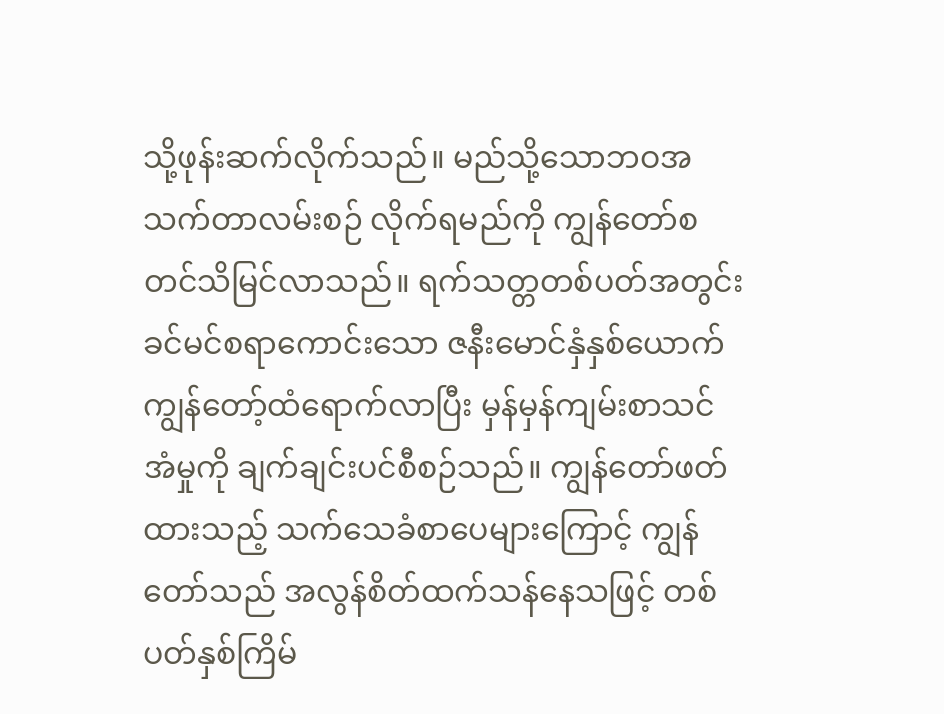သို့ဖုန်းဆက်လိုက်သည်။ မည်သို့သောဘဝအသက်တာလမ်းစဉ် လိုက်ရမည်ကို ကျွန်တော်စတင်သိမြင်လာသည်။ ရက်သတ္တတစ်ပတ်အတွင်း ခင်မင်စရာကောင်းသော ဇနီးမောင်နှံနှစ်ယောက် ကျွန်တော့်ထံရောက်လာပြီး မှန်မှန်ကျမ်းစာသင်အံမှုကို ချက်ချင်းပင်စီစဉ်သည်။ ကျွန်တော်ဖတ်ထားသည့် သက်သေခံစာပေများကြောင့် ကျွန်တော်သည် အလွန်စိတ်ထက်သန်နေသဖြင့် တစ်ပတ်နှစ်ကြိမ်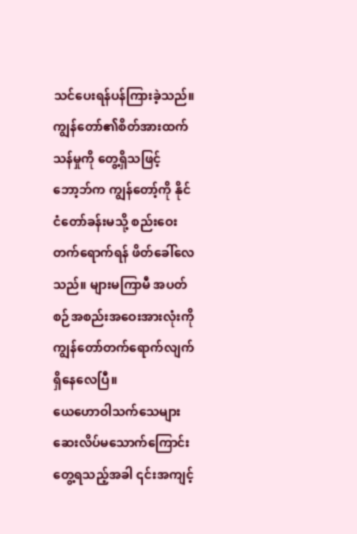သင်ပေးရန်ပန်ကြားခဲ့သည်။ ကျွန်တော်၏စိတ်အားထက်သန်မှုကို တွေ့ရှိသဖြင့် ဘော့ဘ်က ကျွန်တော့်ကို နိုင်ငံတော်ခန်းမသို့ စည်းဝေးတက်ရောက်ရန် ဖိတ်ခေါ်လေသည်။ များမကြာမီ အပတ်စဉ်အစည်းအဝေးအားလုံးကို ကျွန်တော်တက်ရောက်လျက် ရှိနေလေပြီ။
ယေဟောဝါသက်သေများ ဆေးလိပ်မသောက်ကြောင်းတွေ့ရသည့်အခါ ၎င်းအကျင့်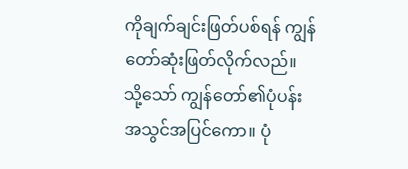ကိုချက်ချင်းဖြတ်ပစ်ရန် ကျွန်တော်ဆုံးဖြတ်လိုက်လည်။ သို့သော် ကျွန်တော်၏ပုံပန်းအသွင်အပြင်ကော။ ပုံ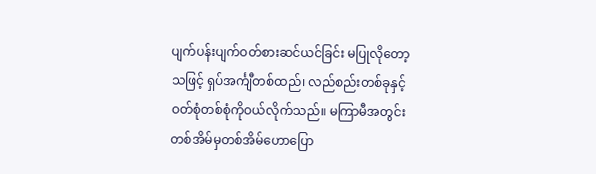ပျက်ပန်းပျက်ဝတ်စားဆင်ယင်ခြင်း မပြုလိုတော့သဖြင့် ရှပ်အင်္ကျီတစ်ထည်၊ လည်စည်းတစ်ခုနှင့် ဝတ်စုံတစ်စုံကိုဝယ်လိုက်သည်။ မကြာမီအတွင်း တစ်အိမ်မှတစ်အိမ်ဟောပြော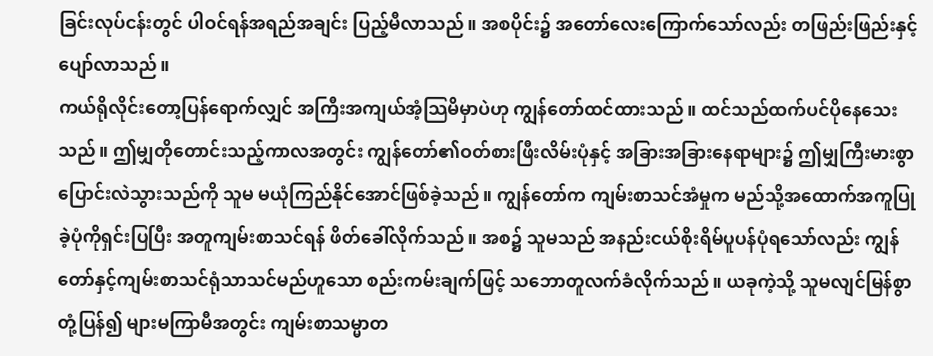ခြင်းလုပ်ငန်းတွင် ပါဝင်ရန်အရည်အချင်း ပြည့်မီလာသည်။ အစပိုင်း၌ အတော်လေးကြောက်သော်လည်း တဖြည်းဖြည်းနှင့်ပျော်လာသည်။
ကယ်ရိုလိုင်းတော့ပြန်ရောက်လျှင် အကြီးအကျယ်အံ့သြမိမှာပဲဟု ကျွန်တော်ထင်ထားသည်။ ထင်သည်ထက်ပင်ပိုနေသေးသည်။ ဤမျှတိုတောင်းသည့်ကာလအတွင်း ကျွန်တော်၏ဝတ်စားဖြီးလိမ်းပုံနှင့် အခြားအခြားနေရာများ၌ ဤမျှကြီးမားစွာပြောင်းလဲသွားသည်ကို သူမ မယုံကြည်နိုင်အောင်ဖြစ်ခဲ့သည်။ ကျွန်တော်က ကျမ်းစာသင်အံမှုက မည်သို့အထောက်အကူပြုခဲ့ပုံကိုရှင်းပြပြီး အတူကျမ်းစာသင်ရန် ဖိတ်ခေါ်လိုက်သည်။ အစ၌ သူမသည် အနည်းငယ်စိုးရိမ်ပူပန်ပုံရသော်လည်း ကျွန်တော်နှင့်ကျမ်းစာသင်ရုံသာသင်မည်ဟူသော စည်းကမ်းချက်ဖြင့် သဘောတူလက်ခံလိုက်သည်။ ယခုကဲ့သို့ သူမလျင်မြန်စွာတုံ့ပြန်၍ များမကြာမီအတွင်း ကျမ်းစာသမ္မာတ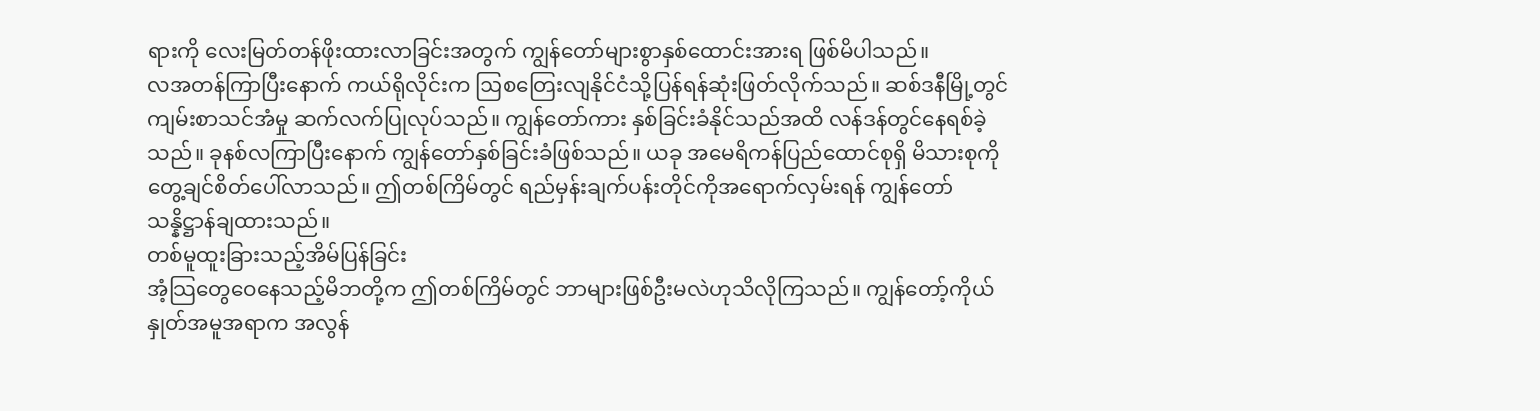ရားကို လေးမြတ်တန်ဖိုးထားလာခြင်းအတွက် ကျွန်တော်များစွာနှစ်ထောင်းအားရ ဖြစ်မိပါသည်။
လအတန်ကြာပြီးနောက် ကယ်ရိုလိုင်းက ဩစတြေးလျနိုင်ငံသို့ပြန်ရန်ဆုံးဖြတ်လိုက်သည်။ ဆစ်ဒနီမြို့တွင် ကျမ်းစာသင်အံမှု ဆက်လက်ပြုလုပ်သည်။ ကျွန်တော်ကား နှစ်ခြင်းခံနိုင်သည်အထိ လန်ဒန်တွင်နေရစ်ခဲ့သည်။ ခုနစ်လကြာပြီးနောက် ကျွန်တော်နှစ်ခြင်းခံဖြစ်သည်။ ယခု အမေရိကန်ပြည်ထောင်စုရှိ မိသားစုကိုတွေ့ချင်စိတ်ပေါ်လာသည်။ ဤတစ်ကြိမ်တွင် ရည်မှန်းချက်ပန်းတိုင်ကိုအရောက်လှမ်းရန် ကျွန်တော်သန္နိဋ္ဌာန်ချထားသည်။
တစ်မူထူးခြားသည့်အိမ်ပြန်ခြင်း
အံ့သြတွေဝေနေသည့်မိဘတို့က ဤတစ်ကြိမ်တွင် ဘာများဖြစ်ဦးမလဲဟုသိလိုကြသည်။ ကျွန်တော့်ကိုယ်နှုတ်အမူအရာက အလွန်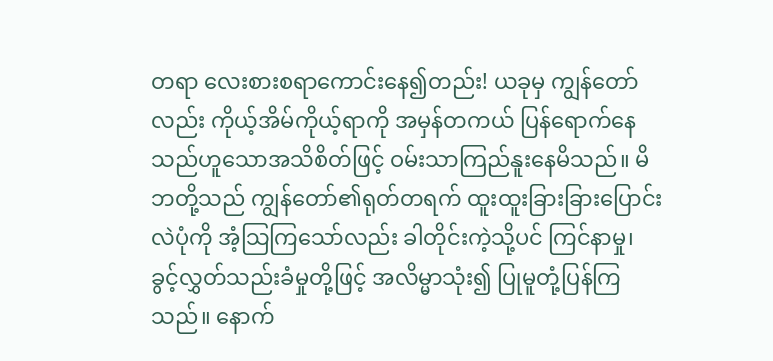တရာ လေးစားစရာကောင်းနေ၍တည်း! ယခုမှ ကျွန်တော်လည်း ကိုယ့်အိမ်ကိုယ့်ရာကို အမှန်တကယ် ပြန်ရောက်နေသည်ဟူသောအသိစိတ်ဖြင့် ဝမ်းသာကြည်နူးနေမိသည်။ မိဘတို့သည် ကျွန်တော်၏ရုတ်တရက် ထူးထူးခြားခြားပြောင်းလဲပုံကို အံ့သြကြသော်လည်း ခါတိုင်းကဲ့သို့ပင် ကြင်နာမှု၊ ခွင့်လွှတ်သည်းခံမှုတို့ဖြင့် အလိမ္မာသုံး၍ ပြုမူတုံ့ပြန်ကြသည်။ နောက်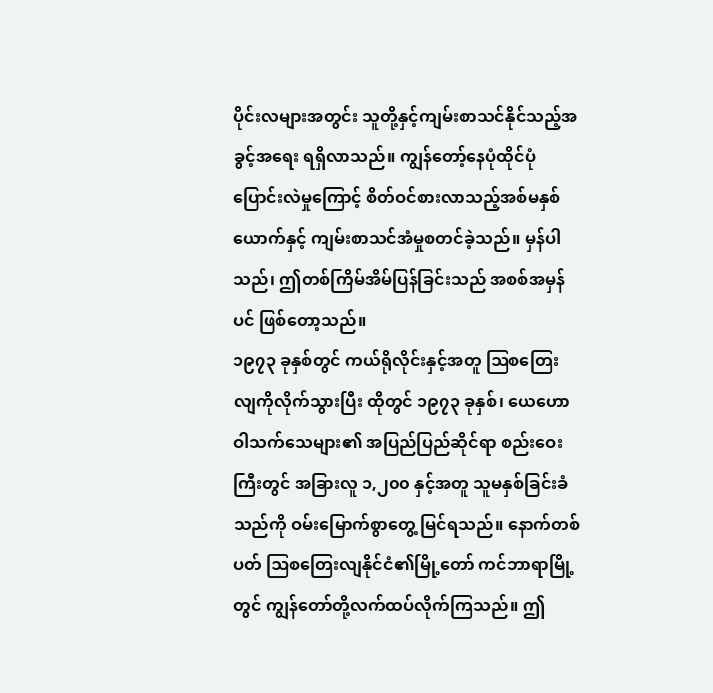ပိုင်းလများအတွင်း သူတို့နှင့်ကျမ်းစာသင်နိုင်သည့်အခွင့်အရေး ရရှိလာသည်။ ကျွန်တော့်နေပုံထိုင်ပုံပြောင်းလဲမှုကြောင့် စိတ်ဝင်စားလာသည့်အစ်မနှစ်ယောက်နှင့် ကျမ်းစာသင်အံမှုစတင်ခဲ့သည်။ မှန်ပါသည်၊ ဤတစ်ကြိမ်အိမ်ပြန်ခြင်းသည် အစစ်အမှန်ပင် ဖြစ်တော့သည်။
၁၉၇၃ ခုနှစ်တွင် ကယ်ရိုလိုင်းနှင့်အတူ ဩစတြေးလျကိုလိုက်သွားပြီး ထိုတွင် ၁၉၇၃ ခုနှစ်၊ ယေဟောဝါသက်သေများ၏ အပြည်ပြည်ဆိုင်ရာ စည်းဝေးကြီးတွင် အခြားလူ ၁,၂၀၀ နှင့်အတူ သူမနှစ်ခြင်းခံသည်ကို ဝမ်းမြောက်စွာတွေ့ မြင်ရသည်။ နောက်တစ်ပတ် ဩစတြေးလျနိုင်ငံ၏မြို့တော် ကင်ဘာရာမြို့တွင် ကျွန်တော်တို့လက်ထပ်လိုက်ကြသည်။ ဤ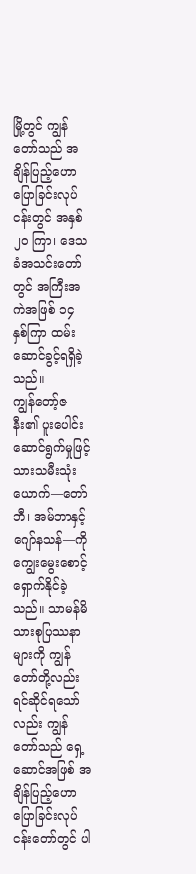မြို့တွင် ကျွန်တော်သည် အချိန်ပြည့်ဟောပြောခြင်းလုပ်ငန်းတွင် အနှစ် ၂၀ ကြာ၊ ဒေသခံအသင်းတော်တွင် အကြီးအကဲအဖြစ် ၁၄ နှစ်ကြာ ထမ်းဆောင်ခွင့်ရရှိခဲ့သည်။
ကျွန်တော့်ဇနီး၏ ပူးပေါင်းဆောင်ရွက်မှုဖြင့် သားသမီးသုံးယောက်—တော်ဘီ၊ အမ်ဘာနှင့် ဂျော်နသန်—ကိုကျွေးမွေးစောင့်ရှောက်နိုင်ခဲ့သည်။ သာမန်မိသားစုပြဿနာများကို ကျွန်တော်တို့လည်းရင်ဆိုင်ရသော်လည်း ကျွန်တော်သည် ရှေ့ဆောင်အဖြစ် အချိန်ပြည့်ဟောပြောခြင်းလုပ်ငန်းတော်တွင် ပါ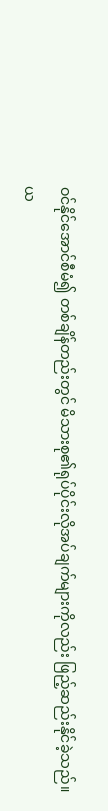ဝင်နိုင်အောင်စီမံ၍ တစ်ချိန်တည်းတွင် မိသားစု၏ရုပ်ပိုင်းလိုအပ်ချက်များကိုလည်း ဖြည့်ဆည်းနိုင်ခဲ့သည်။
ယ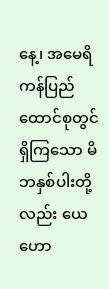နေ့၊ အမေရိကန်ပြည်ထောင်စုတွင်ရှိကြသော မိဘနှစ်ပါးတို့လည်း ယေဟော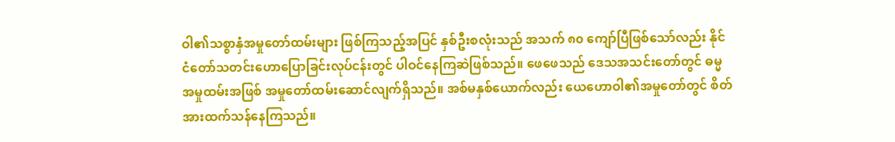ဝါ၏သစ္စာနှံအမှုတော်ထမ်းများ ဖြစ်ကြသည့်အပြင် နှစ်ဦးစလုံးသည် အသက် ၈၀ ကျော်ပြီဖြစ်သော်လည်း နိုင်ငံတော်သတင်းဟောပြောခြင်းလုပ်ငန်းတွင် ပါဝင်နေကြဆဲဖြစ်သည်။ ဖေဖေသည် ဒေသအသင်းတော်တွင် ဓမ္မအမှုထမ်းအဖြစ် အမှုတော်ထမ်းဆောင်လျက်ရှိသည်။ အစ်မနှစ်ယောက်လည်း ယေဟောဝါ၏အမှုတော်တွင် စိတ်အားထက်သန်နေကြသည်။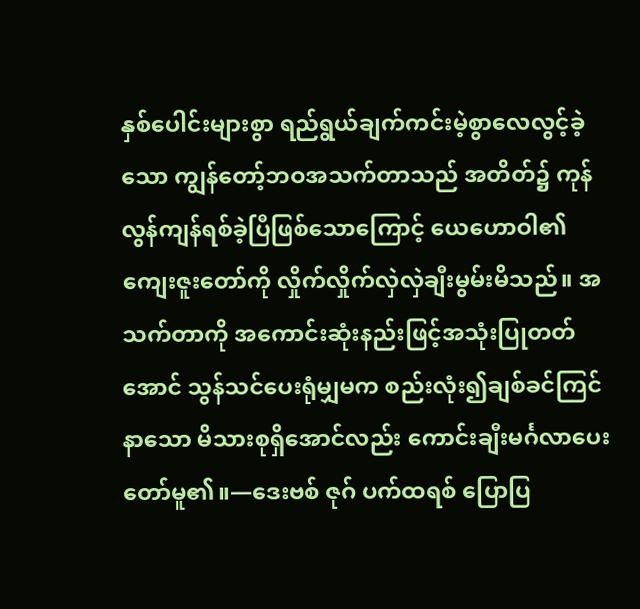နှစ်ပေါင်းများစွာ ရည်ရွယ်ချက်ကင်းမဲ့စွာလေလွင့်ခဲ့သော ကျွန်တော့်ဘဝအသက်တာသည် အတိတ်၌ ကုန်လွန်ကျန်ရစ်ခဲ့ပြီဖြစ်သောကြောင့် ယေဟောဝါ၏ကျေးဇူးတော်ကို လှိုက်လှိုက်လှဲလှဲချီးမွမ်းမိသည်။ အသက်တာကို အကောင်းဆုံးနည်းဖြင့်အသုံးပြုတတ်အောင် သွန်သင်ပေးရုံမျှမက စည်းလုံး၍ချစ်ခင်ကြင်နာသော မိသားစုရှိအောင်လည်း ကောင်းချီးမင်္ဂလာပေးတော်မူ၏။—ဒေးဗစ် ဇုဂ် ပက်ထရစ် ပြောပြ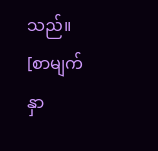သည်။
[စာမျက်နှာ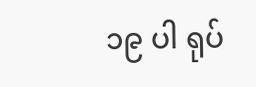၁၉ ပါ ရုပ်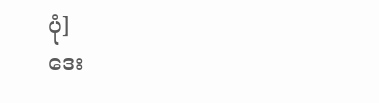ပုံ]
ဒေး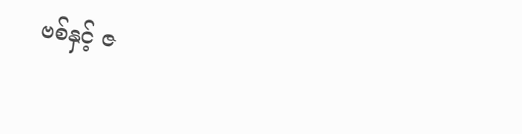ဗစ်နှင့် ဇ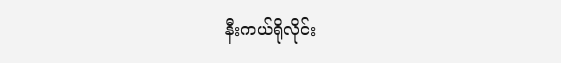နီးကယ်ရိုလိုင်း